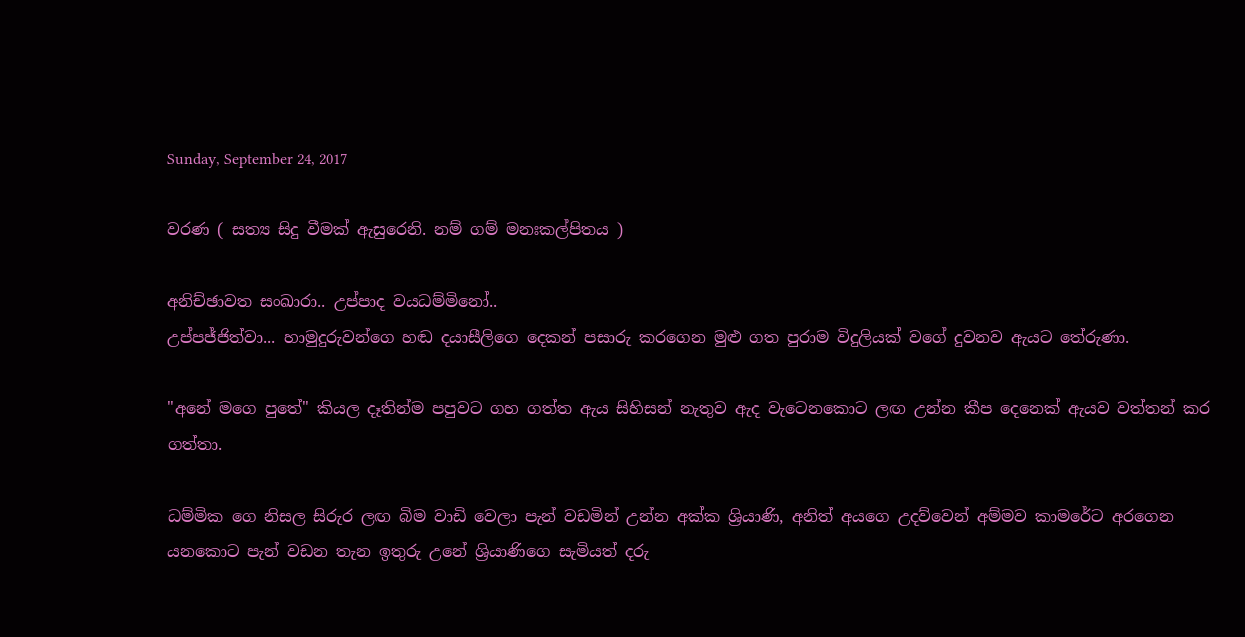Sunday, September 24, 2017

වරණ ( සත්‍ය සිදු වීමක් ඇසුරෙනි. නම් ගම් මනඃකල්පිතය )

අනිච්ඡාවත සංඛාරා.. උප්පාද වයධම්මිනෝ..
උප්පජ්ජිත්වා... හාමුදුරුවන්ගෙ හඬ දයාසීලිගෙ දෙකන් පසාරු කරගෙන මුළු ගත පුරාම විදුලියක් වගේ දුවනව ඇයට තේරුණා.

"අනේ මගෙ පුතේ" කියල දෑතින්ම පපුවට ගහ ගත්ත ඇය සිහිසන් නැතුව ඇද වැටෙනකොට ලඟ උන්න කීප දෙනෙක් ඇයව වත්තන් කර ගත්තා.

ධම්මික ගෙ නිසල සිරුර ලඟ බිම වාඩි වෙලා පැන් වඩමින් උන්න අක්ක ශ්‍රියාණි, අනිත් අයගෙ උදව්වෙන් අම්මව කාමරේට අරගෙන යනකොට පැන් වඩන තැන ඉතුරු උනේ ශ්‍රියාණිගෙ සැමියත් දරු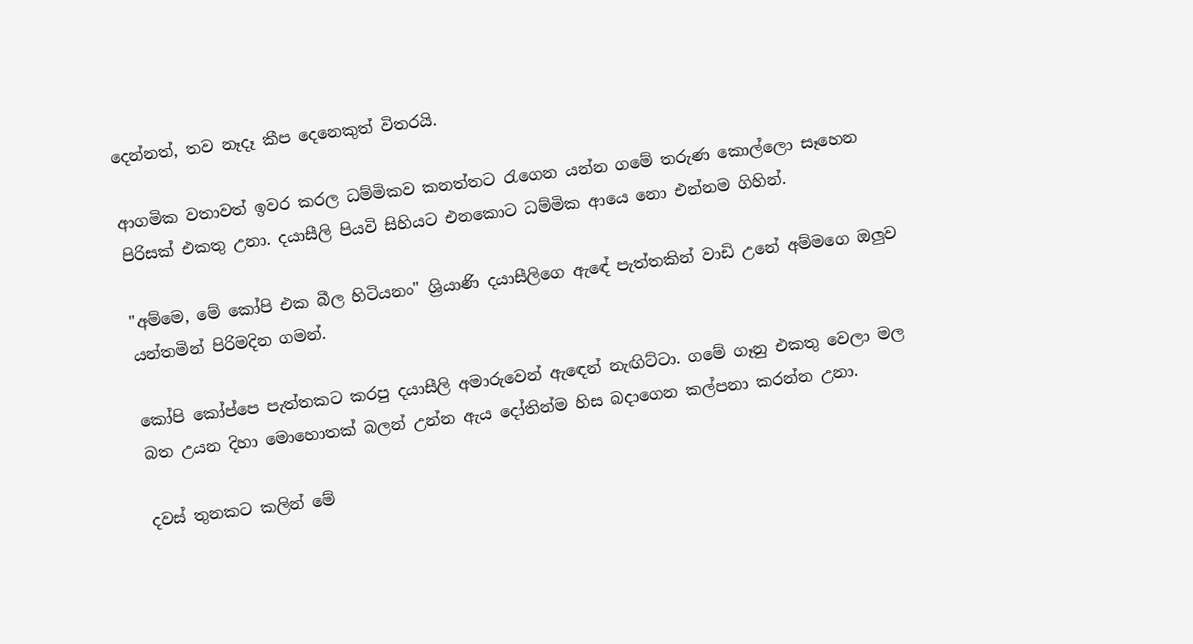දෙන්නත්, තව නෑදෑ කීප දෙනෙකුත් විතරයි.

ආගමික වතාවත් ඉවර කරල ධම්මිකව කනත්තට රැගෙන යන්න ගමේ තරුණ කොල්ලො සෑහෙන පිරිසක් එකතු උනා. දයාසීලි පියවි සිහියට එනකොට ධම්මික ආයෙ නො එන්නම ගිහින්.

"අම්මෙ, මේ කෝපි එක බීල හිටියනං" ශ්‍රියාණි දයාසීලිගෙ ඇඳේ පැත්තකින් වාඩි උනේ අම්මගෙ ඔලුව යන්තමින් පිරිමදින ගමන්.

කෝපි කෝප්පෙ පැත්තකට කරපු දයාසීලි අමාරුවෙන් ඇඳෙන් නැඟිට්ටා. ගමේ ගෑනු එකතු වෙලා මල බත උයන දිහා මොහොතක් බලන් උන්න ඇය දෝතින්ම හිස බදාගෙන කල්පනා කරන්න උනා.

දවස් තුනකට කලින් මේ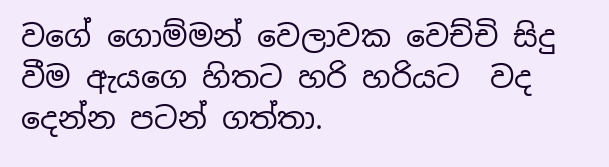වගේ ගොම්මන් වෙලාවක වෙච්චි සිදු වීම ඇයගෙ හිතට හරි හරියට  වද දෙන්න පටන් ගත්තා.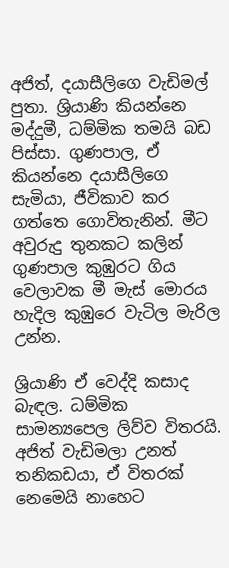අජිත්, දයාසීලිගෙ වැඩිමල් පුතා. ශ්‍රියාණි කියන්නෙ මද්දුමී, ධම්මික තමයි බඩ පිස්සා. ගුණපාල, ඒ කියන්නෙ දයාසීලිගෙ සැමියා, ජීවිකාව කර ගත්තෙ ගොවිතැනින්. මීට අවුරුදු තුනකට කලින් ගුණපාල කුඹුරට ගිය වෙලාවක මී මැස් මොරය හැදිල කුඹුරෙ වැටිල මැරිල උන්න.

ශ්‍රියාණි ඒ වෙද්දි කසාද බැඳල. ධම්මික සාමන්‍යපෙල ලිව්ව විතරයි. අජිත් වැඩිමලා උනත් තනිකඩයා, ඒ විතරක් නෙමෙයි නාහෙට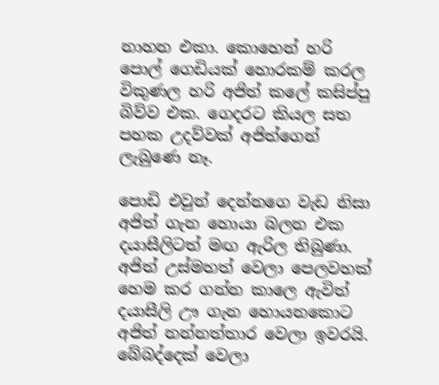නාහන එකා. කොහෙන් හරි පොල් ගෙඩියක් හොරකම් කරල විකුණල හරි අජිත් කලේ කසිප්පු බිව්ව එක. ගෙදරට කියල සත පහක උදව්වක් අජිත්ගෙන් ලැබුණෙ නෑ.

පොඩි එවුන් දෙන්නගෙ වැඩ නිසා අජිත් ගැන හොයා බලන එක දයාසීලිටත් මඟ ඇරිල තිබුණා. අජිත් උස්මහත් වෙලා පෙලවහක් හෙම කර ගන්න කාලෙ ඇවිත් දයාසීලි ඌ ගැන හොයනකොට අජිත් නන්නත්තාර වෙලා ඉවරයි. බේබද්දෙක් වෙලා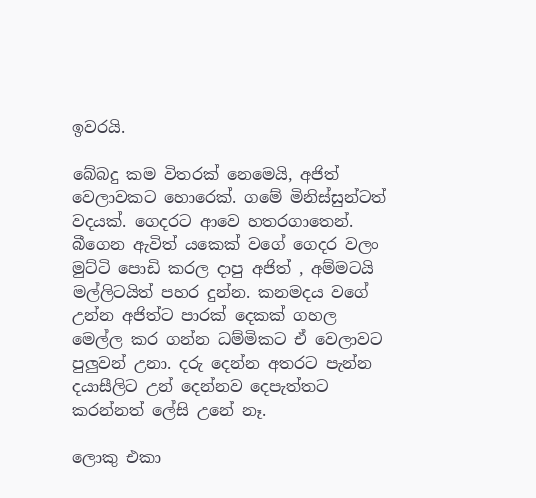ඉවරයි.

බේබදු කම විතරක් නෙමෙයි, අජිත් වෙලාවකට හොරෙක්. ගමේ මිනිස්සුන්ටත් වදයක්. ගෙදරට ආවෙ හතරගාතෙන්. බීගෙන ඇවිත් යකෙක් වගේ ගෙදර වලං මුට්ටි පොඩි කරල දාපු අජිත් , අම්මටයි මල්ලිටයිත් පහර දුන්න. කනමදය වගේ උන්න අජිත්ට පාරක් දෙකක් ගහල මෙල්ල කර ගන්න ධම්මිකට ඒ වෙලාවට පුලුවන් උනා. දරු දෙන්න අතරට පැන්න දයාසීලිට උන් දෙන්නව දෙපැත්තට කරන්නත් ලේසි උනේ නෑ.

ලොකු එකා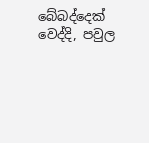බේබද්දෙක් වෙද්දි, පවුල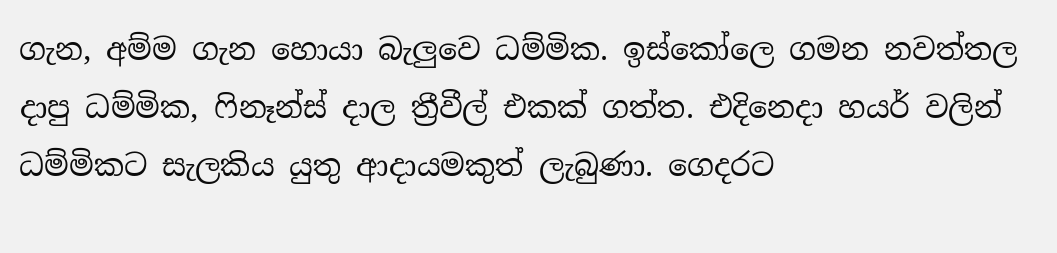ගැන, අම්ම ගැන හොයා බැලුවෙ ධම්මික. ඉස්කෝලෙ ගමන නවත්තල දාපු ධම්මික, ෆිනෑන්ස් දාල ත්‍රීවීල් එකක් ගත්ත. එදිනෙදා හයර් වලින් ධම්මිකට සැලකිය යුතු ආදායමකුත් ලැබුණා. ගෙදරට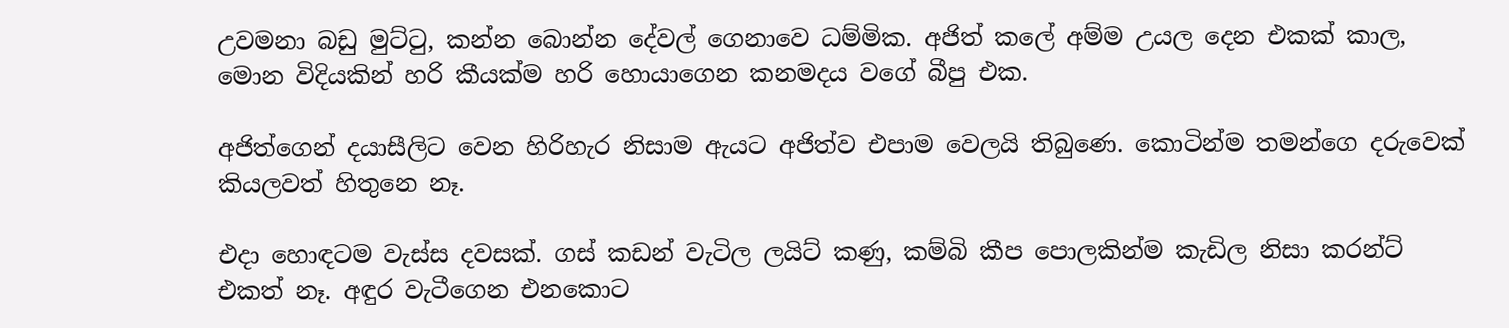උවමනා බඩු මුට්ටු, කන්න බොන්න දේවල් ගෙනාවෙ ධම්මික. අජිත් කලේ අම්ම උයල දෙන එකක් කාල, මොන විදියකින් හරි කීයක්ම හරි හොයාගෙන කනමදය වගේ බීපු එක.

අජිත්ගෙන් දයාසීලිට වෙන හිරිහැර නිසාම ඇයට අජිත්ව එපාම වෙලයි තිබුණෙ. කොටින්ම තමන්ගෙ දරුවෙක් කියලවත් හිතුනෙ නෑ.

එදා හොඳටම වැස්ස දවසක්. ගස් කඩන් වැටිල ලයිට් කණු, කම්බි කීප පොලකින්ම කැඩිල නිසා කරන්ට් එකත් නෑ. අඳුර වැටීගෙන එනකොට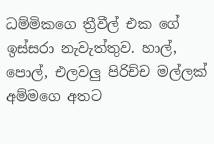ධම්මිකගෙ ත්‍රීවීල් එක ගේ ඉස්සරා නැවැත්තුව. හාල්, පොල්, එලවලු පිරිච්ච මල්ලක් අම්මගෙ අතට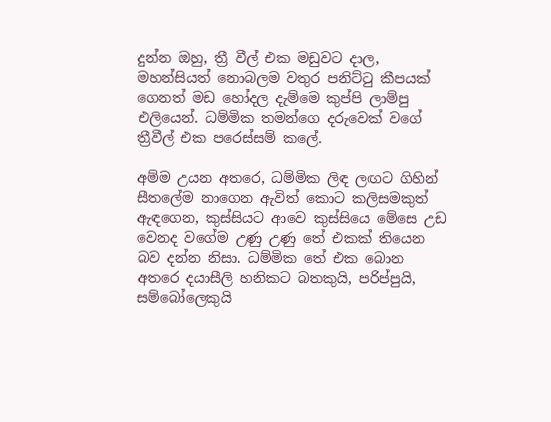දුන්න ඔහු, ත්‍රී වීල් එක මඩුවට දාල, මහන්සියත් නොබලම වතුර පනිට්ටු කීපයක් ගෙනත් මඩ හෝදල දැම්මෙ කුප්පි ලාම්පු එලියෙන්. ධම්මික තමන්ගෙ දරුවෙක් වගේ ත්‍රීවීල් එක පරෙස්සම් කලේ.

අම්ම උයන අතරෙ, ධම්මික ලිඳ ලඟට ගිහින් සීතලේම නාගෙන ඇවිත් කොට කලිසමකුත් ඇඳගෙන, කුස්සියට ආවෙ කුස්සියෙ මේසෙ උඩ වෙනද වගේම උණු උණු තේ එකක් තියෙන බව දන්න නිසා. ධම්මික තේ එක බොන අතරෙ දයාසීලි හනිකට බතකුයි, පරිප්පුයි, සම්බෝලෙකුයි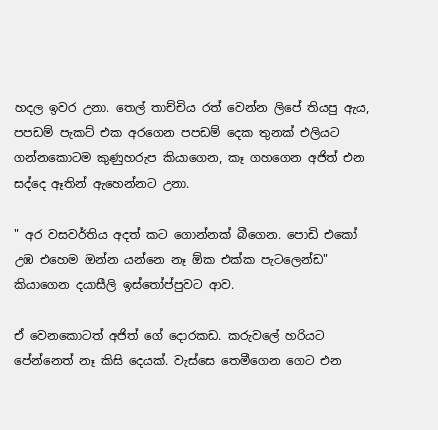හදල ඉවර උනා. තෙල් තාච්චිය රත් වෙන්න ලිපේ තියපු ඇය, පපඩම් පැකට් එක අරගෙන පපඩම් දෙක තුනක් එලියට ගන්නකොටම කුණුහරුප කියාගෙන, කෑ ගහගෙන අජිත් එන සද්දෙ ඈතින් ඇහෙන්නට උනා.

" අර වසවර්තිය අදත් කට ගොන්නක් බීගෙන. පොඩි එකෝ උඹ එහෙම ඔන්න යන්නෙ නෑ ඕක එක්ක පැටලෙන්ඩ" කියාගෙන දයාසීලි ඉස්තෝප්පුවට ආව.

ඒ වෙනකොටත් අජිත් ගේ දොරකඩ. කරුවලේ හරියට පේන්නෙත් නෑ කිසි දෙයක්. වැස්සෙ තෙමීගෙන ගෙට එන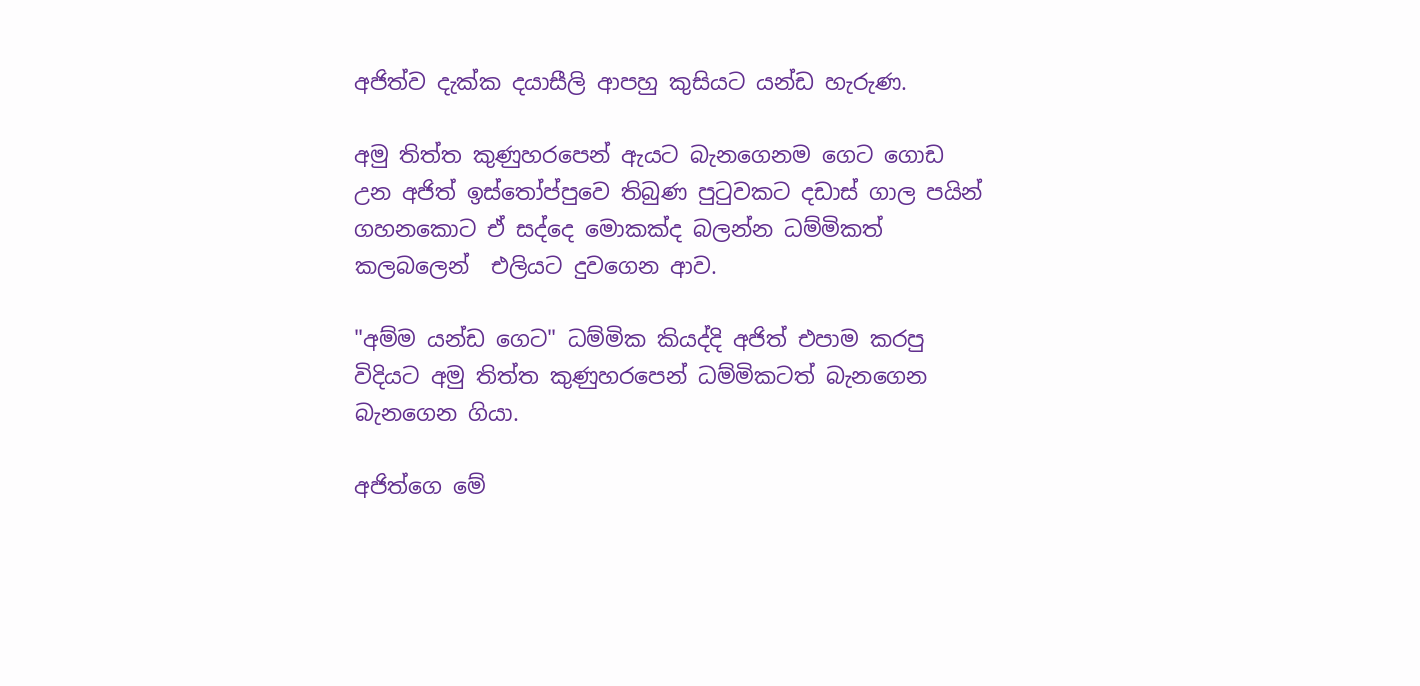අජිත්ව දැක්ක දයාසීලි ආපහු කුසියට යන්ඩ හැරුණ.

අමු තිත්ත කුණුහරපෙන් ඇයට බැනගෙනම ගෙට ගොඩ උන අජිත් ඉස්තෝප්පුවෙ තිබුණ පුටුවකට දඩාස් ගාල පයින් ගහනකොට ඒ සද්දෙ මොකක්ද බලන්න ධම්මිකත් කලබලෙන්  එලියට දුවගෙන ආව.

"අම්ම යන්ඩ ගෙට" ධම්මික කියද්දි අජිත් එපාම කරපු විදියට අමු තිත්ත කුණුහරපෙන් ධම්මිකටත් බැනගෙන බැනගෙන ගියා.

අජිත්ගෙ මේ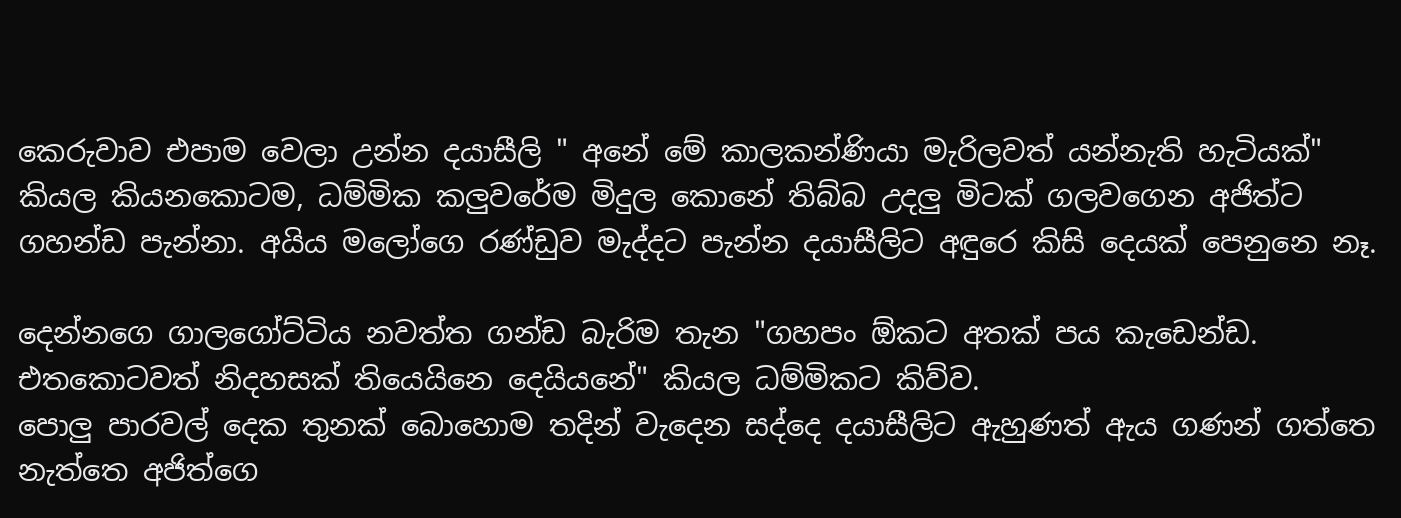කෙරුවාව එපාම වෙලා උන්න දයාසීලි " අනේ මේ කාලකන්ණියා මැරිලවත් යන්නැති හැටියක්" කියල කියනකොටම, ධම්මික කලුවරේම මිදුල කොනේ තිබ්බ උදලු මිටක් ගලවගෙන අජිත්ට ගහන්ඩ පැන්නා. අයිය මලෝගෙ රණ්ඩුව මැද්දට පැන්න දයාසීලිට අඳුරෙ කිසි දෙයක් පෙනුනෙ නෑ.

දෙන්නගෙ ගාලගෝට්ටිය නවත්ත ගන්ඩ බැරිම තැන "ගහපං ඕකට අතක් පය කැඩෙන්ඩ. එතකොටවත් නිදහසක් තියෙයිනෙ දෙයියනේ" කියල ධම්මිකට කිව්ව.
පොලු පාරවල් දෙක තුනක් බොහොම තදින් වැදෙන සද්දෙ දයාසීලිට ඇහුණත් ඇය ගණන් ගත්තෙ නැත්තෙ අජිත්ගෙ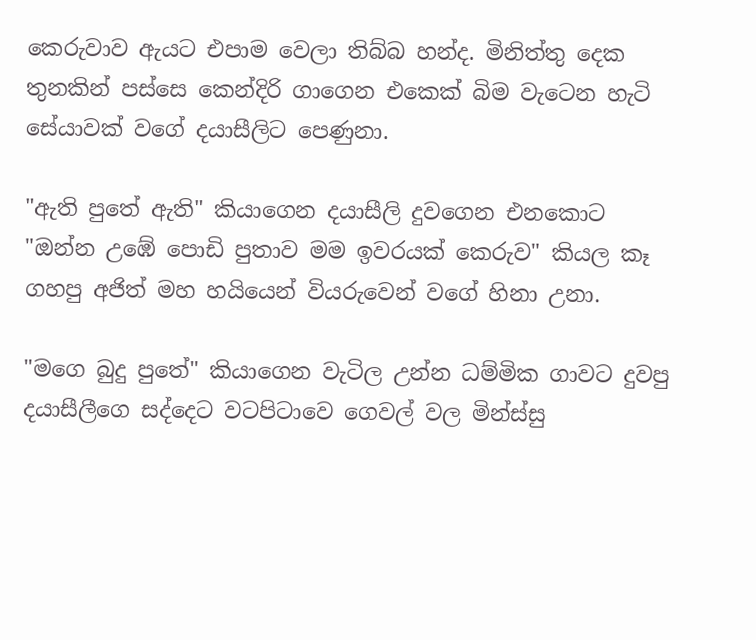කෙරුවාව ඇයට එපාම වෙලා තිබ්බ හන්ද. මිනිත්තු දෙක තුනකින් පස්සෙ කෙන්දිරි ගාගෙන එකෙක් බිම වැටෙන හැටි සේයාවක් වගේ දයාසීලිට පෙණුනා.

"ඇති පුතේ ඇති" කියාගෙන දයාසීලි දුවගෙන එනකොට
"ඔන්න උඹේ පොඩි පුතාව මම ඉවරයක් කෙරුව" කියල කෑ ගහපු අජිත් මහ හයියෙන් වියරුවෙන් වගේ හිනා උනා.

"මගෙ බුදු පුතේ" කියාගෙන වැටිල උන්න ධම්මික ගාවට දුවපු දයාසීලීගෙ සද්දෙට වටපිටාවෙ ගෙවල් වල මින්ස්සු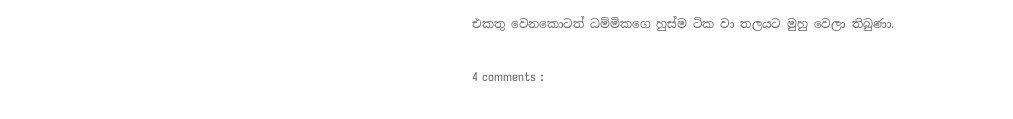එකතු වෙනකොටත් ධම්මිකගෙ හුස්ම ටික වා තලයට මුහු වෙලා තිබුණා.

4 comments :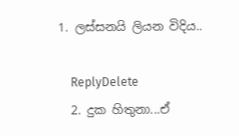1. ලස්සනයි ලියන විදිය..

    ReplyDelete
  2. දුක හිතුනා...ඒ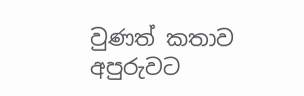වුණත් කතාව අපුරුවට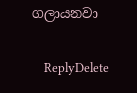ගලායනවා

    ReplyDelete